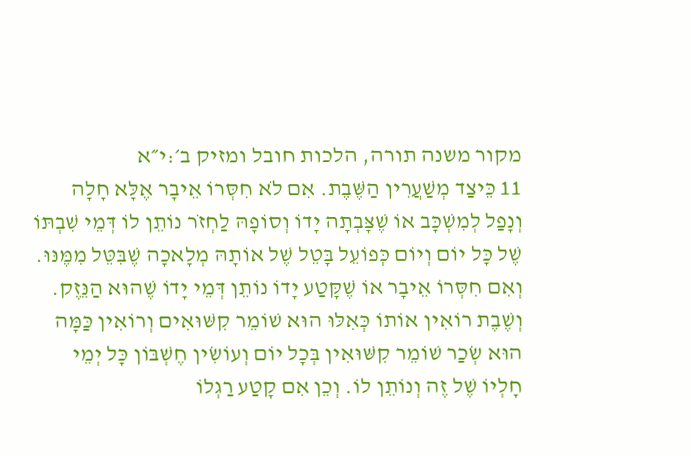מקור משנה תורה, הלכות חובל ומזיק ב׳:י״א
11 כֵּיצַד מְשַׁעֲרִין הַשֶּׁבֶת. אִם לֹא חִסְּרוֹ אֵיבָר אֶלָּא חָלָה וְנָפַל לְמִשְׁכָּב אוֹ שֶׁצָּבְתָה יָדוֹ וְסוֹפָהּ לַחְזֹר נוֹתֵן לוֹ דְּמֵי שִׁבְתּוֹ שֶׁל כָּל יוֹם וְיוֹם כְּפוֹעֵל בָּטֵל שֶׁל אוֹתָהּ מְלָאכָה שֶׁבִּטֵּל מִמֶּנּוּ. וְאִם חִסְּרוֹ אֵיבָר אוֹ שֶׁקָּטַע יָדוֹ נוֹתֵן דְּמֵי יָדוֹ שֶׁהוּא הַנֵּזֶק. וְשֶׁבֶת רוֹאִין אוֹתוֹ כְּאִלּוּ הוּא שׁוֹמֵר קִשּׁוּאִים וְרוֹאִין כַּמָּה הוּא שְׂכַר שׁוֹמֵר קִשּׁוּאִין בְּכָל יוֹם וְעוֹשִׂין חֶשְׁבּוֹן כָּל יְמֵי חָלְיוֹ שֶׁל זֶה וְנוֹתֵן לוֹ. וְכֵן אִם קָטַע רַגְלוֹ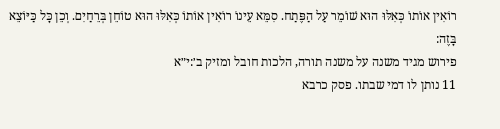רוֹאִין אוֹתוֹ כְּאִלּוּ הוּא שׁוֹמֵר עַל הַפֶּתַח. סִמֵּא עֵינוֹ רוֹאִין אוֹתוֹ כְּאִלּוּ הוּא טוֹחֵן בְּרֵחַיִם. וְכֵן כָּל כַּיּוֹצֵא בָּזֶה:
פירוש מגיד משנה על משנה תורה, הלכות חובל ומזיק ב׳:י״א
11 נותן לו דמי שבתו. פסק כרבא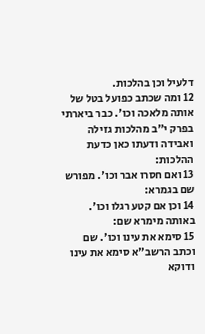דלעיל וכן בהלכות.
12 ומה שכתב כפועל בטל של אותה מלאכה וכו'. כבר ביארתי בפרק י"ב מהלכות גזילה ואבידה ודעתו כאן כדעת ההלכות:
13 ואם חסרו אבר וכו'. מפורש שם בגמרא:
14 וכן אם קטע רגלו וכו'. באותה מימרא שם:
15 סימא את עינו וכו'. שם וכתב הרשב"א סימא את עינו ודוקא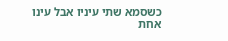כשסמא שתי עיניו אבל עינו אחת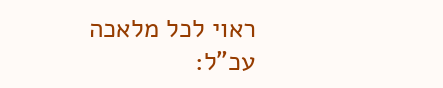ראוי לכל מלאכה עכ"ל: